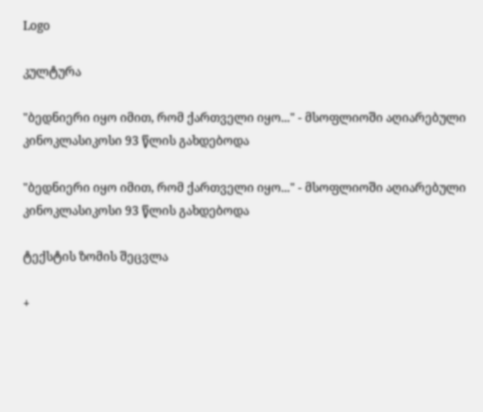Logo

კულტურა

"ბედნიერი იყო იმით, რომ ქართველი იყო..." - მსოფლიოში აღიარებული კინოკლასიკოსი 93 წლის გახდებოდა

"ბედნიერი იყო იმით, რომ ქართველი იყო..." - მსოფლიოში აღიარებული კინოკლასიკოსი 93 წლის გახდებოდა

ტექსტის ზომის შეცვლა

+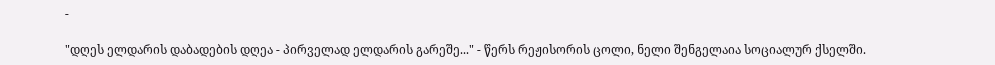-

"დღეს ელდარის დაბადების დღეა - პირველად ელდარის გარეშე..." - წერს რეჟისორის ცოლი, ნელი შენგელაია სოციალურ ქსელში.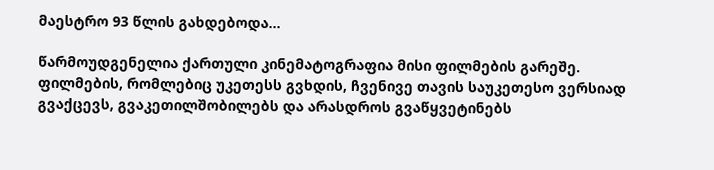მაესტრო 93 წლის გახდებოდა...

წარმოუდგენელია ქართული კინემატოგრაფია მისი ფილმების გარეშე. ფილმების, რომლებიც უკეთესს გვხდის, ჩვენივე თავის საუკეთესო ვერსიად გვაქცევს, გვაკეთილშობილებს და არასდროს გვაწყვეტინებს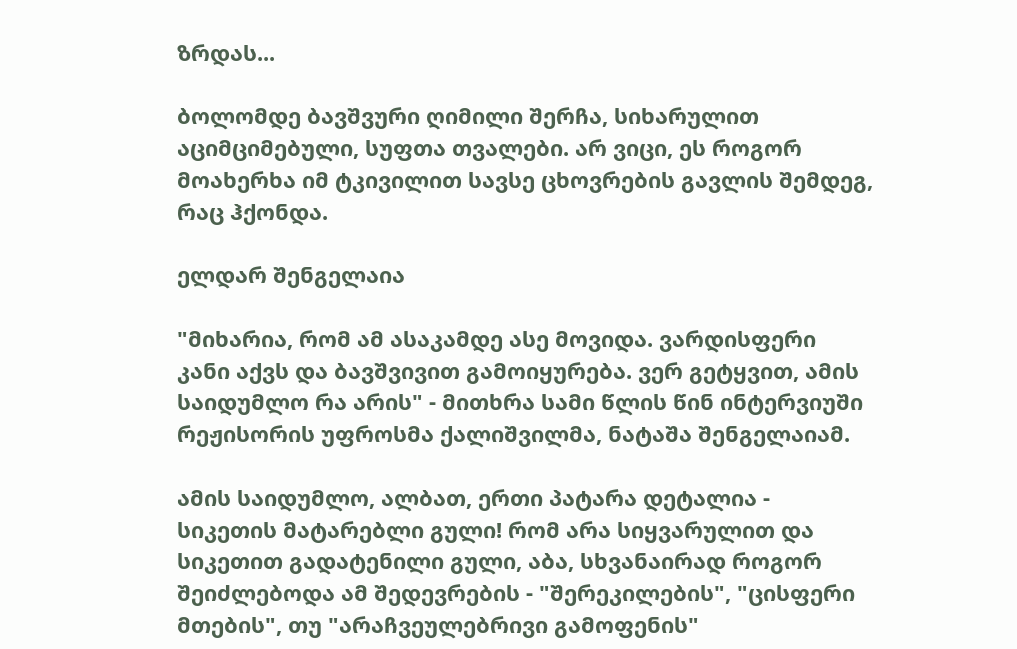ზრდას...

ბოლომდე ბავშვური ღიმილი შერჩა, სიხარულით აციმციმებული, სუფთა თვალები. არ ვიცი, ეს როგორ მოახერხა იმ ტკივილით სავსე ცხოვრების გავლის შემდეგ, რაც ჰქონდა.

ელდარ შენგელაია

"მიხარია, რომ ამ ასაკამდე ასე მოვიდა. ვარდისფერი კანი აქვს და ბავშვივით გამოიყურება. ვერ გეტყვით, ამის საიდუმლო რა არის" - მითხრა სამი წლის წინ ინტერვიუში რეჟისორის უფროსმა ქალიშვილმა, ნატაშა შენგელაიამ.

ამის საიდუმლო, ალბათ, ერთი პატარა დეტალია - სიკეთის მატარებლი გული! რომ არა სიყვარულით და სიკეთით გადატენილი გული, აბა, სხვანაირად როგორ შეიძლებოდა ამ შედევრების - "შერეკილების", "ცისფერი მთების", თუ "არაჩვეულებრივი გამოფენის"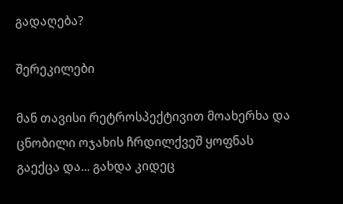გადაღება?

შერეკილები

მან თავისი რეტროსპექტივით მოახერხა და ცნობილი ოჯახის ჩრდილქვეშ ყოფნას გაექცა და... გახდა კიდეც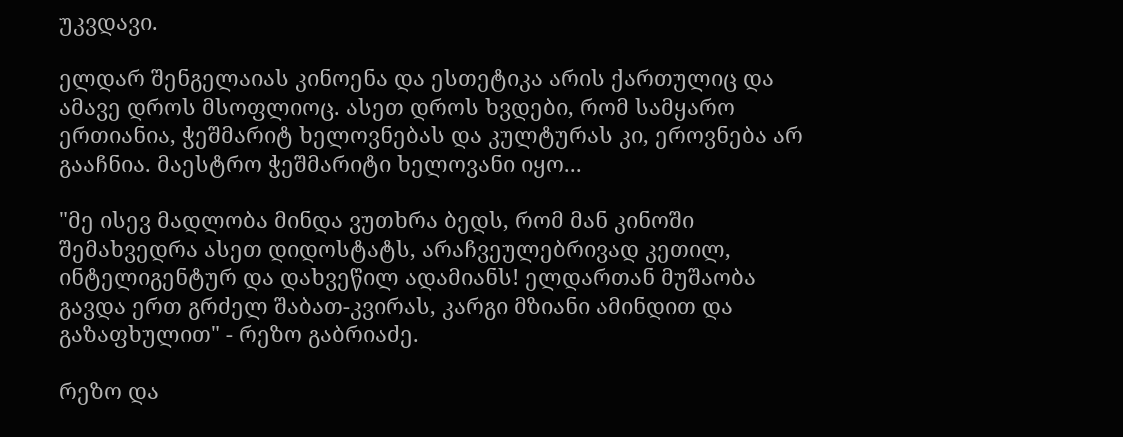უკვდავი.

ელდარ შენგელაიას კინოენა და ესთეტიკა არის ქართულიც და ამავე დროს მსოფლიოც. ასეთ დროს ხვდები, რომ სამყარო ერთიანია, ჭეშმარიტ ხელოვნებას და კულტურას კი, ეროვნება არ გააჩნია. მაესტრო ჭეშმარიტი ხელოვანი იყო...

"მე ისევ მადლობა მინდა ვუთხრა ბედს, რომ მან კინოში შემახვედრა ასეთ დიდოსტატს, არაჩვეულებრივად კეთილ, ინტელიგენტურ და დახვეწილ ადამიანს! ელდართან მუშაობა გავდა ერთ გრძელ შაბათ-კვირას, კარგი მზიანი ამინდით და გაზაფხულით" - რეზო გაბრიაძე.

რეზო და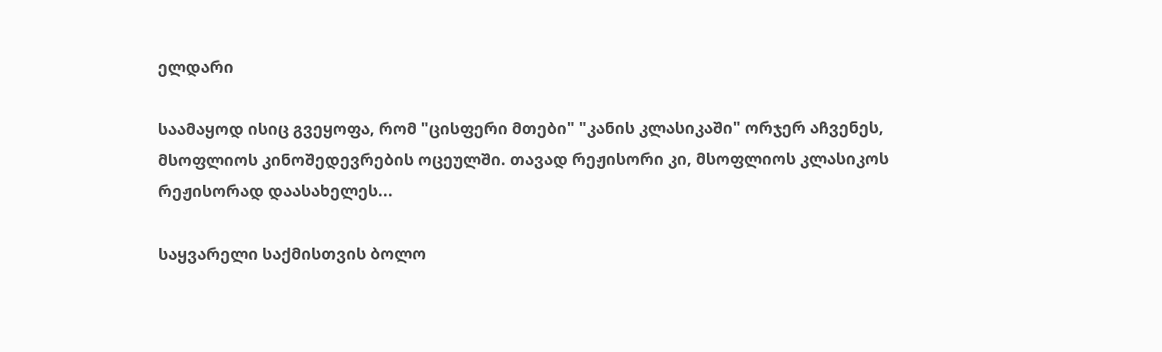ელდარი

საამაყოდ ისიც გვეყოფა, რომ "ცისფერი მთები" "კანის კლასიკაში" ორჯერ აჩვენეს, მსოფლიოს კინოშედევრების ოცეულში. თავად რეჟისორი კი, მსოფლიოს კლასიკოს რეჟისორად დაასახელეს...

საყვარელი საქმისთვის ბოლო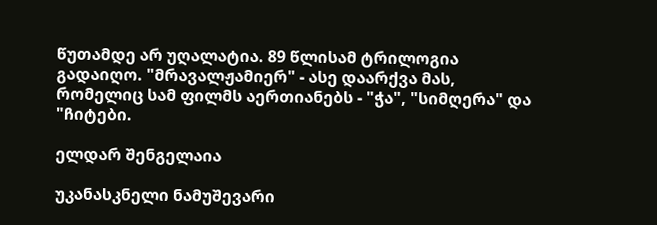წუთამდე არ უღალატია. 89 წლისამ ტრილოგია გადაიღო. "მრავალჟამიერ" - ასე დაარქვა მას, რომელიც სამ ფილმს აერთიანებს - "ჭა", "სიმღერა" და "ჩიტები.

ელდარ შენგელაია

უკანასკნელი ნამუშევარი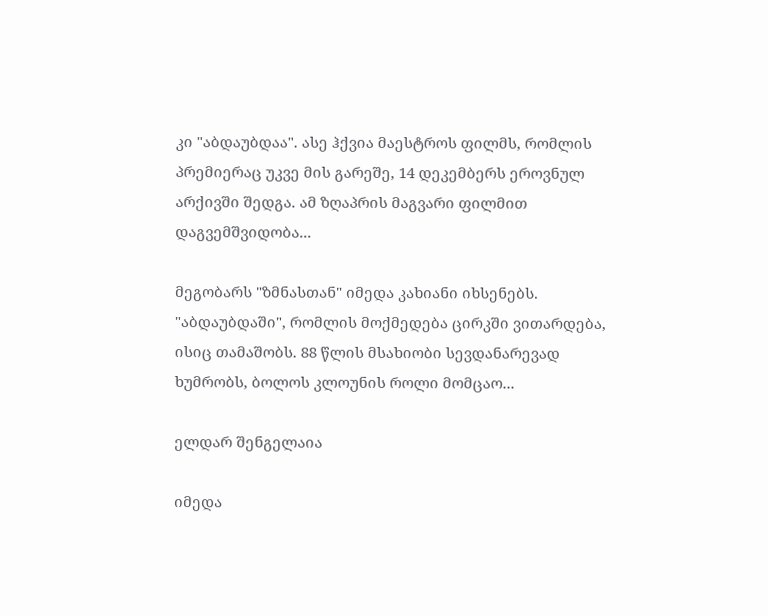კი "აბდაუბდაა". ასე ჰქვია მაესტროს ფილმს, რომლის პრემიერაც უკვე მის გარეშე, 14 დეკემბერს ეროვნულ არქივში შედგა. ამ ზღაპრის მაგვარი ფილმით დაგვემშვიდობა...

მეგობარს "ზმნასთან" იმედა კახიანი იხსენებს. "აბდაუბდაში", რომლის მოქმედება ცირკში ვითარდება, ისიც თამაშობს. 88 წლის მსახიობი სევდანარევად ხუმრობს, ბოლოს კლოუნის როლი მომცაო...

ელდარ შენგელაია

იმედა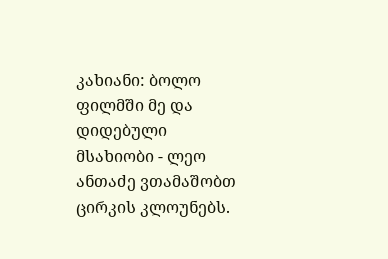კახიანი: ბოლო ფილმში მე და დიდებული მსახიობი - ლეო ანთაძე ვთამაშობთ ცირკის კლოუნებს.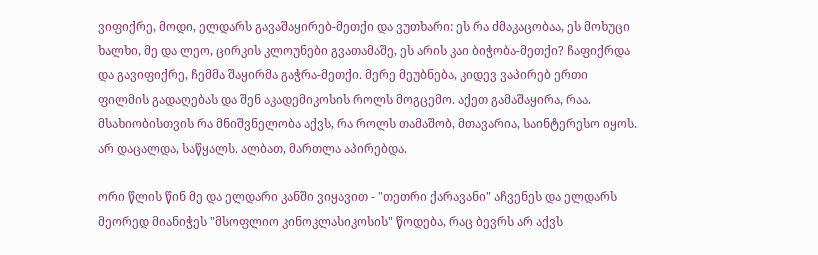ვიფიქრე, მოდი, ელდარს გავაშაყირებ-მეთქი და ვუთხარი: ეს რა ძმაკაცობაა, ეს მოხუცი ხალხი, მე და ლეო, ცირკის კლოუნები გვათამაშე, ეს არის კაი ბიჭობა-მეთქი? ჩაფიქრდა და გავიფიქრე, ჩემმა შაყირმა გაჭრა-მეთქი. მერე მეუბნება, კიდევ ვაპირებ ერთი ფილმის გადაღებას და შენ აკადემიკოსის როლს მოგცემო. აქეთ გამაშაყირა, რაა. მსახიობისთვის რა მნიშვნელობა აქვს, რა როლს თამაშობ, მთავარია, საინტერესო იყოს. არ დაცალდა, საწყალს. ალბათ, მართლა აპირებდა.

ორი წლის წინ მე და ელდარი კანში ვიყავით - "თეთრი ქარავანი" აჩვენეს და ელდარს მეორედ მიანიჭეს "მსოფლიო კინოკლასიკოსის" წოდება, რაც ბევრს არ აქვს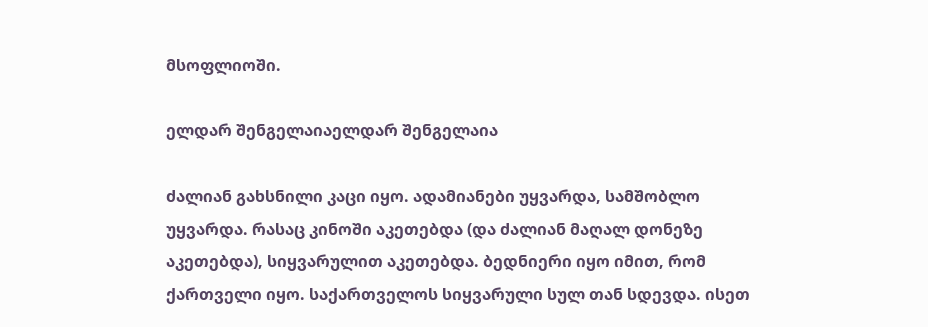მსოფლიოში.

ელდარ შენგელაიაელდარ შენგელაია

ძალიან გახსნილი კაცი იყო. ადამიანები უყვარდა, სამშობლო უყვარდა. რასაც კინოში აკეთებდა (და ძალიან მაღალ დონეზე აკეთებდა), სიყვარულით აკეთებდა. ბედნიერი იყო იმით, რომ ქართველი იყო. საქართველოს სიყვარული სულ თან სდევდა. ისეთ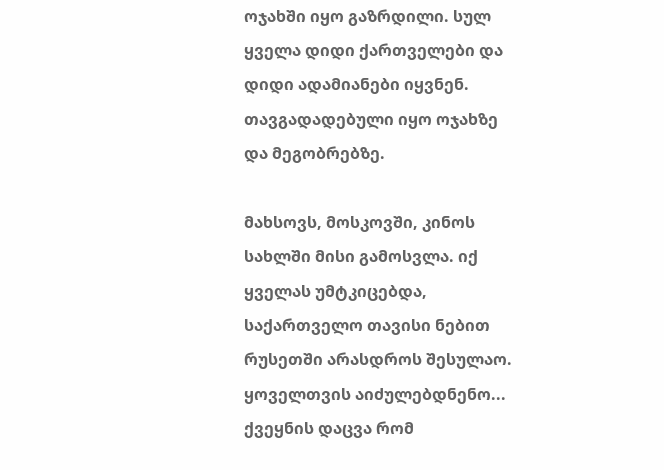ოჯახში იყო გაზრდილი. სულ ყველა დიდი ქართველები და დიდი ადამიანები იყვნენ. თავგადადებული იყო ოჯახზე და მეგობრებზე.

მახსოვს, მოსკოვში, კინოს სახლში მისი გამოსვლა. იქ ყველას უმტკიცებდა, საქართველო თავისი ნებით რუსეთში არასდროს შესულაო. ყოველთვის აიძულებდნენო... ქვეყნის დაცვა რომ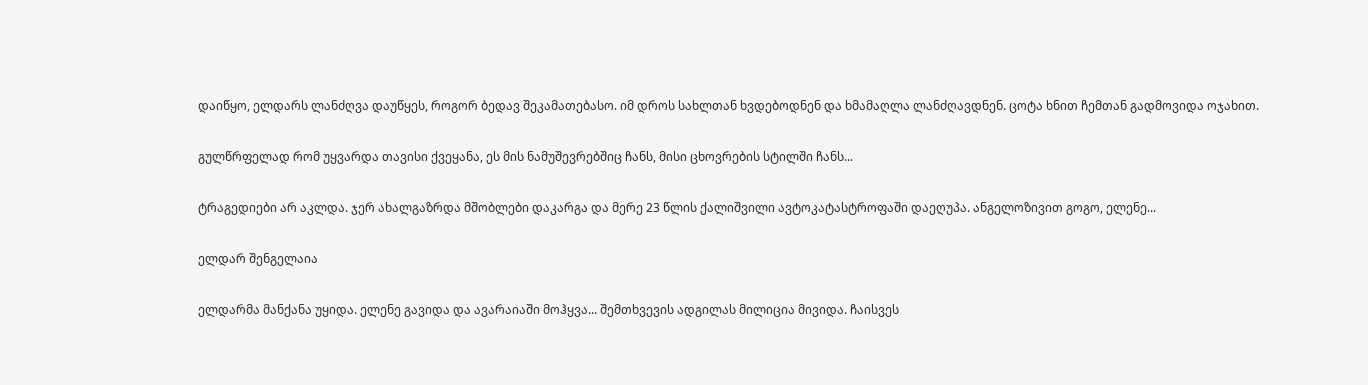დაიწყო, ელდარს ლანძღვა დაუწყეს, როგორ ბედავ შეკამათებასო. იმ დროს სახლთან ხვდებოდნენ და ხმამაღლა ლანძღავდნენ. ცოტა ხნით ჩემთან გადმოვიდა ოჯახით.

გულწრფელად რომ უყვარდა თავისი ქვეყანა, ეს მის ნამუშევრებშიც ჩანს, მისი ცხოვრების სტილში ჩანს...

ტრაგედიები არ აკლდა. ჯერ ახალგაზრდა მშობლები დაკარგა და მერე 23 წლის ქალიშვილი ავტოკატასტროფაში დაეღუპა. ანგელოზივით გოგო, ელენე...

ელდარ შენგელაია

ელდარმა მანქანა უყიდა. ელენე გავიდა და ავარაიაში მოჰყვა... შემთხვევის ადგილას მილიცია მივიდა. ჩაისვეს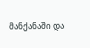მანქანაში და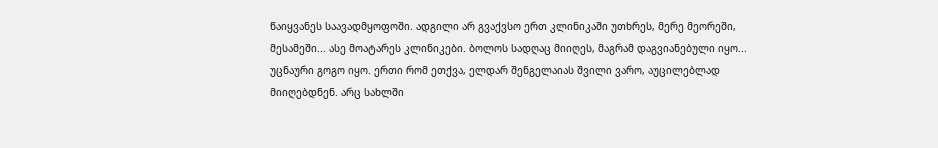წაიყვანეს საავადმყოფოში. ადგილი არ გვაქვსო ერთ კლინიკაში უთხრეს, მერე მეორეში, მესამეში... ასე მოატარეს კლინიკები. ბოლოს სადღაც მიიღეს, მაგრამ დაგვიანებული იყო... უცნაური გოგო იყო. ერთი რომ ეთქვა, ელდარ შენგელაიას შვილი ვარო, აუცილებლად მიიღებდნენ. არც სახლში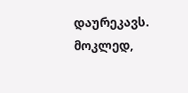დაურეკავს. მოკლედ,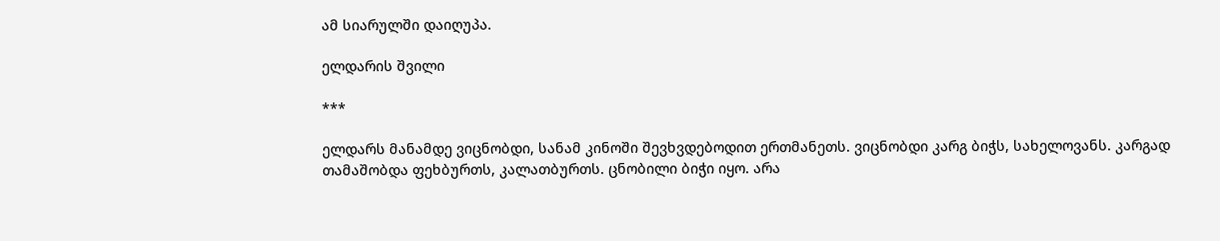ამ სიარულში დაიღუპა.

ელდარის შვილი

***

ელდარს მანამდე ვიცნობდი, სანამ კინოში შევხვდებოდით ერთმანეთს. ვიცნობდი კარგ ბიჭს, სახელოვანს. კარგად თამაშობდა ფეხბურთს, კალათბურთს. ცნობილი ბიჭი იყო. არა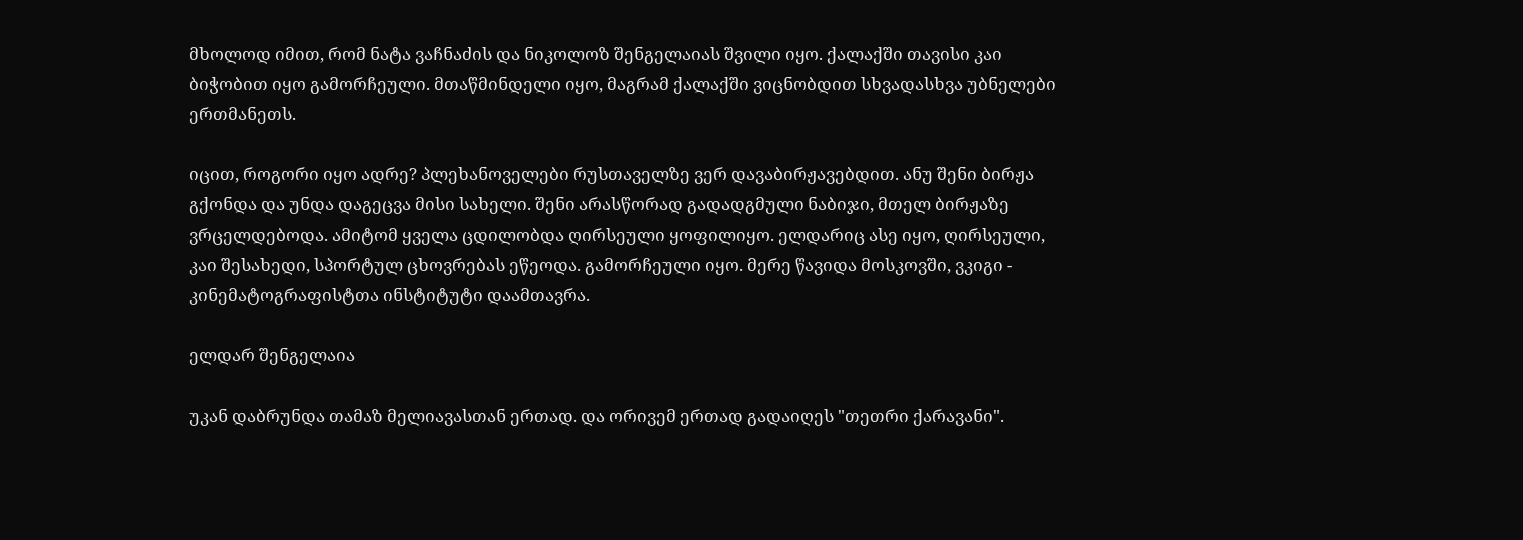მხოლოდ იმით, რომ ნატა ვაჩნაძის და ნიკოლოზ შენგელაიას შვილი იყო. ქალაქში თავისი კაი ბიჭობით იყო გამორჩეული. მთაწმინდელი იყო, მაგრამ ქალაქში ვიცნობდით სხვადასხვა უბნელები ერთმანეთს.

იცით, როგორი იყო ადრე? პლეხანოველები რუსთაველზე ვერ დავაბირჟავებდით. ანუ შენი ბირჟა გქონდა და უნდა დაგეცვა მისი სახელი. შენი არასწორად გადადგმული ნაბიჯი, მთელ ბირჟაზე ვრცელდებოდა. ამიტომ ყველა ცდილობდა ღირსეული ყოფილიყო. ელდარიც ასე იყო, ღირსეული, კაი შესახედი, სპორტულ ცხოვრებას ეწეოდა. გამორჩეული იყო. მერე წავიდა მოსკოვში, ვკიგი - კინემატოგრაფისტთა ინსტიტუტი დაამთავრა.

ელდარ შენგელაია

უკან დაბრუნდა თამაზ მელიავასთან ერთად. და ორივემ ერთად გადაიღეს "თეთრი ქარავანი".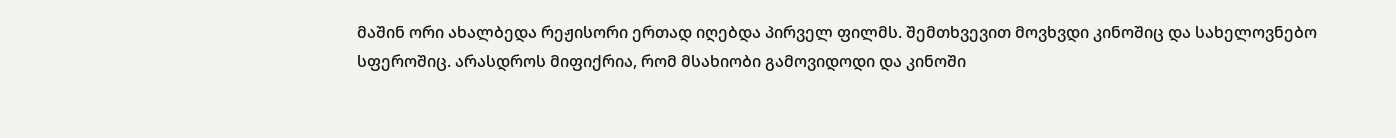მაშინ ორი ახალბედა რეჟისორი ერთად იღებდა პირველ ფილმს. შემთხვევით მოვხვდი კინოშიც და სახელოვნებო სფეროშიც. არასდროს მიფიქრია, რომ მსახიობი გამოვიდოდი და კინოში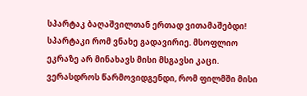სპარტაკ ბაღაშვილთან ერთად ვითამაშებდი! სპარტაკი რომ ვნახე გადავირიე. მსოფლიო ეკრაზე არ მინახავს მისი მსგავსი კაცი. ვერასდროს წარმოვიდგენდი, რომ ფილმში მისი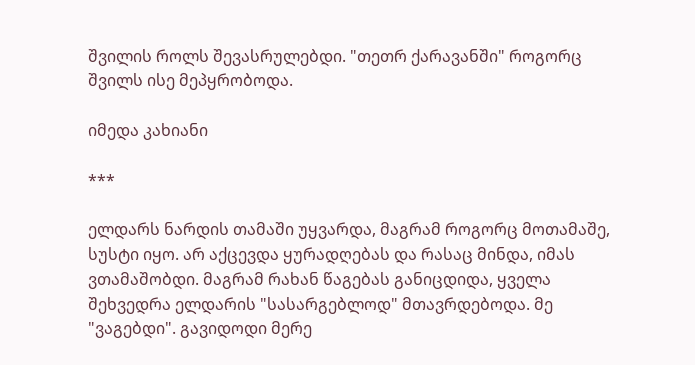შვილის როლს შევასრულებდი. "თეთრ ქარავანში" როგორც შვილს ისე მეპყრობოდა.

იმედა კახიანი

***

ელდარს ნარდის თამაში უყვარდა, მაგრამ როგორც მოთამაშე, სუსტი იყო. არ აქცევდა ყურადღებას და რასაც მინდა, იმას ვთამაშობდი. მაგრამ რახან წაგებას განიცდიდა, ყველა შეხვედრა ელდარის "სასარგებლოდ" მთავრდებოდა. მე "ვაგებდი". გავიდოდი მერე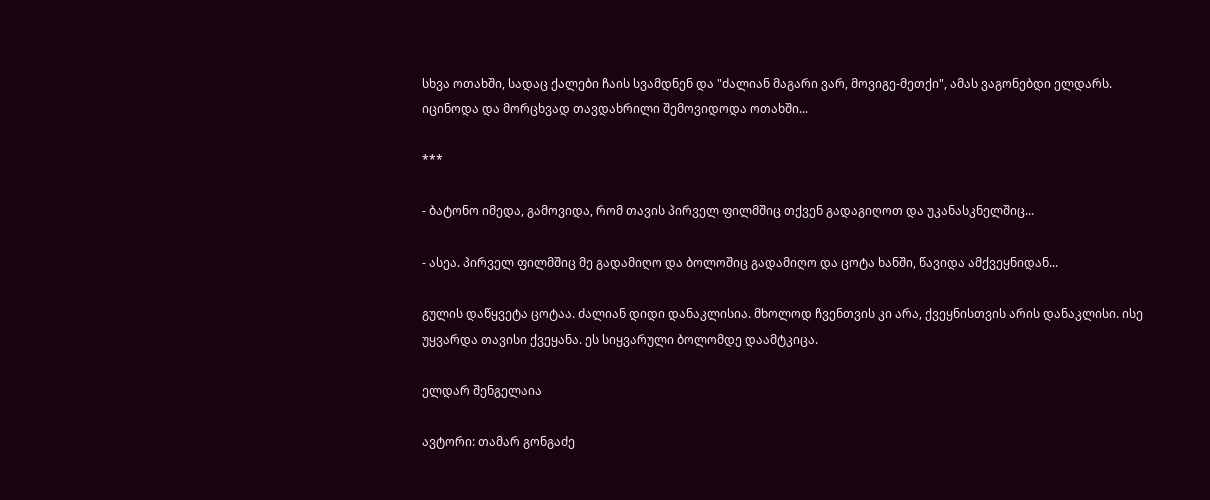სხვა ოთახში, სადაც ქალები ჩაის სვამდნენ და "ძალიან მაგარი ვარ, მოვიგე-მეთქი", ამას ვაგონებდი ელდარს. იცინოდა და მორცხვად თავდახრილი შემოვიდოდა ოთახში...

***

- ბატონო იმედა, გამოვიდა, რომ თავის პირველ ფილმშიც თქვენ გადაგიღოთ და უკანასკნელშიც...

- ასეა. პირველ ფილმშიც მე გადამიღო და ბოლოშიც გადამიღო და ცოტა ხანში, წავიდა ამქვეყნიდან...

გულის დაწყვეტა ცოტაა. ძალიან დიდი დანაკლისია. მხოლოდ ჩვენთვის კი არა, ქვეყნისთვის არის დანაკლისი. ისე უყვარდა თავისი ქვეყანა. ეს სიყვარული ბოლომდე დაამტკიცა.

ელდარ შენგელაია

ავტორი: თამარ გონგაძე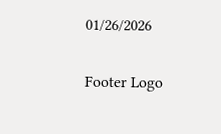01/26/2026

Footer Logo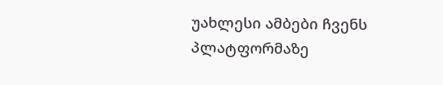უახლესი ამბები ჩვენს
პლატფორმაზე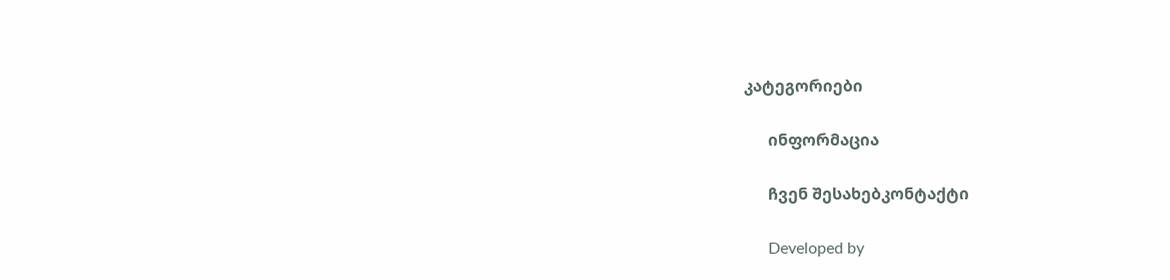კატეგორიები

      ინფორმაცია

      ჩვენ შესახებკონტაქტი

      Developed by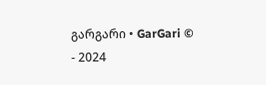გარგარი • GarGari © - 2024